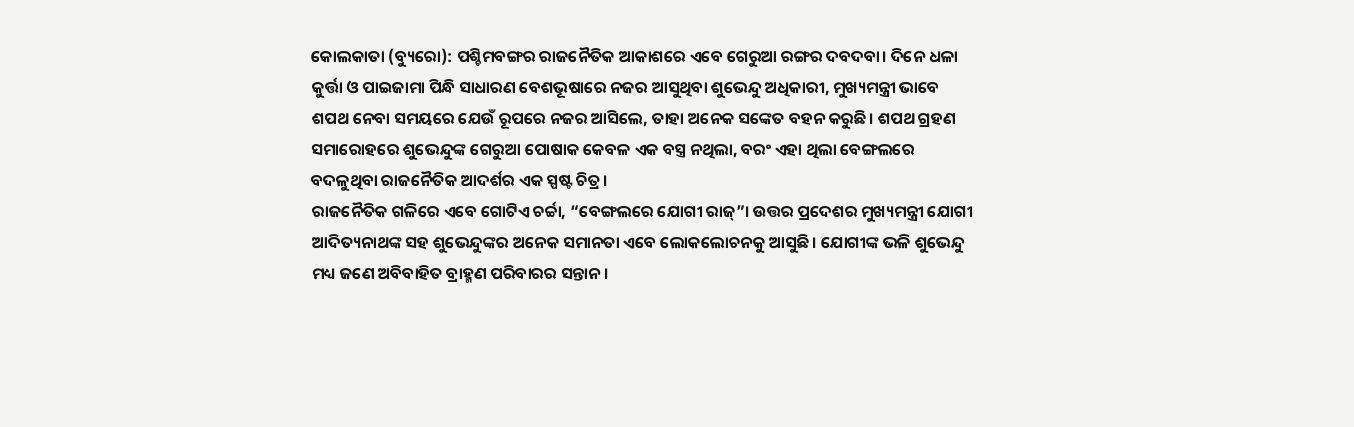କୋଲକାତା (ବ୍ୟୁରୋ): ପଶ୍ଚିମବଙ୍ଗର ରାଜନୈତିକ ଆକାଶରେ ଏବେ ଗେରୁଆ ରଙ୍ଗର ଦବଦବା। ଦିନେ ଧଳା କୁର୍ତ୍ତା ଓ ପାଇଜାମା ପିନ୍ଧି ସାଧାରଣ ବେଶଭୂଷାରେ ନଜର ଆସୁଥିବା ଶୁଭେନ୍ଦୁ ଅଧିକାରୀ, ମୁଖ୍ୟମନ୍ତ୍ରୀ ଭାବେ ଶପଥ ନେବା ସମୟରେ ଯେଉଁ ରୂପରେ ନଜର ଆସିଲେ, ତାହା ଅନେକ ସଙ୍କେତ ବହନ କରୁଛି। ଶପଥ ଗ୍ରହଣ ସମାରୋହରେ ଶୁଭେନ୍ଦୁଙ୍କ ଗେରୁଆ ପୋଷାକ କେବଳ ଏକ ବସ୍ତ୍ର ନଥିଲା, ବରଂ ଏହା ଥିଲା ବେଙ୍ଗଲରେ ବଦଳୁଥିବା ରାଜନୈତିକ ଆଦର୍ଶର ଏକ ସ୍ପଷ୍ଟ ଚିତ୍ର।
ରାଜନୈତିକ ଗଳିରେ ଏବେ ଗୋଟିଏ ଚର୍ଚ୍ଚା, “ବେଙ୍ଗଲରେ ଯୋଗୀ ରାଜ୍”। ଉତ୍ତର ପ୍ରଦେଶର ମୁଖ୍ୟମନ୍ତ୍ରୀ ଯୋଗୀ ଆଦିତ୍ୟନାଥଙ୍କ ସହ ଶୁଭେନ୍ଦୁଙ୍କର ଅନେକ ସମାନତା ଏବେ ଲୋକଲୋଚନକୁ ଆସୁଛି। ଯୋଗୀଙ୍କ ଭଳି ଶୁଭେନ୍ଦୁ ମଧ୍ୟ ଜଣେ ଅବିବାହିତ ବ୍ରାହ୍ମଣ ପରିବାରର ସନ୍ତାନ।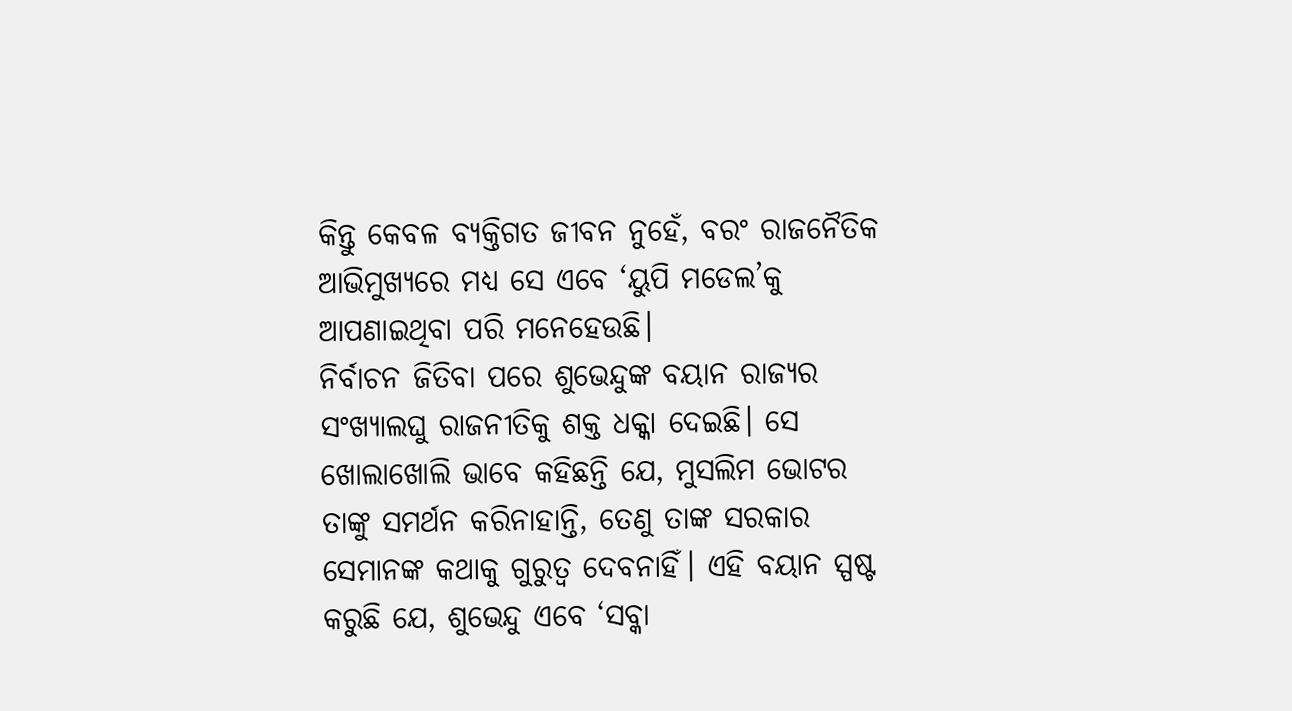କିନ୍ତୁ କେବଳ ବ୍ୟକ୍ତିଗତ ଜୀବନ ନୁହେଁ, ବରଂ ରାଜନୈତିକ ଆଭିମୁଖ୍ୟରେ ମଧ୍ୟ ସେ ଏବେ ‘ୟୁପି ମଡେଲ’କୁ ଆପଣାଇଥିବା ପରି ମନେହେଉଛି।
ନିର୍ବାଚନ ଜିତିବା ପରେ ଶୁଭେନ୍ଦୁଙ୍କ ବୟାନ ରାଜ୍ୟର ସଂଖ୍ୟାଲଘୁ ରାଜନୀତିକୁ ଶକ୍ତ ଧକ୍କା ଦେଇଛି। ସେ ଖୋଲାଖୋଲି ଭାବେ କହିଛନ୍ତି ଯେ, ମୁସଲିମ ଭୋଟର ତାଙ୍କୁ ସମର୍ଥନ କରିନାହାନ୍ତି, ତେଣୁ ତାଙ୍କ ସରକାର ସେମାନଙ୍କ କଥାକୁ ଗୁରୁତ୍ୱ ଦେବନାହିଁ। ଏହି ବୟାନ ସ୍ପଷ୍ଟ କରୁଛି ଯେ, ଶୁଭେନ୍ଦୁ ଏବେ ‘ସବ୍କା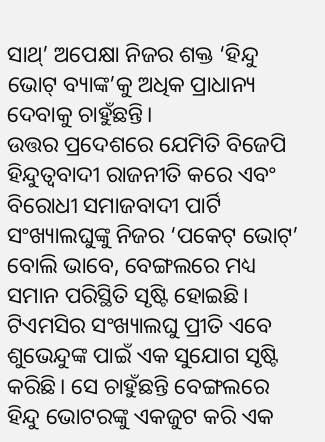ସାଥ୍’ ଅପେକ୍ଷା ନିଜର ଶକ୍ତ ‘ହିନ୍ଦୁ ଭୋଟ୍ ବ୍ୟାଙ୍କ’କୁ ଅଧିକ ପ୍ରାଧାନ୍ୟ ଦେବାକୁ ଚାହୁଁଛନ୍ତି।
ଉତ୍ତର ପ୍ରଦେଶରେ ଯେମିତି ବିଜେପି ହିନ୍ଦୁତ୍ୱବାଦୀ ରାଜନୀତି କରେ ଏବଂ ବିରୋଧୀ ସମାଜବାଦୀ ପାର୍ଟି ସଂଖ୍ୟାଲଘୁଙ୍କୁ ନିଜର ‘ପକେଟ୍ ଭୋଟ୍’ ବୋଲି ଭାବେ, ବେଙ୍ଗଲରେ ମଧ୍ୟ ସମାନ ପରିସ୍ଥିତି ସୃଷ୍ଟି ହୋଇଛି। ଟିଏମସିର ସଂଖ୍ୟାଲଘୁ ପ୍ରୀତି ଏବେ ଶୁଭେନ୍ଦୁଙ୍କ ପାଇଁ ଏକ ସୁଯୋଗ ସୃଷ୍ଟି କରିଛି। ସେ ଚାହୁଁଛନ୍ତି ବେଙ୍ଗଲରେ ହିନ୍ଦୁ ଭୋଟରଙ୍କୁ ଏକଜୁଟ କରି ଏକ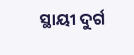ସ୍ଥାୟୀ ଦୁର୍ଗ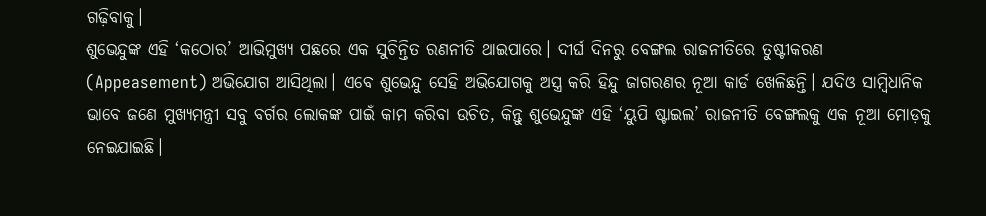ଗଢ଼ିବାକୁ।
ଶୁଭେନ୍ଦୁଙ୍କ ଏହି ‘କଠୋର’ ଆଭିମୁଖ୍ୟ ପଛରେ ଏକ ସୁଚିନ୍ତିତ ରଣନୀତି ଥାଇପାରେ। ଦୀର୍ଘ ଦିନରୁ ବେଙ୍ଗଲ ରାଜନୀତିରେ ତୁଷ୍ଟୀକରଣ (Appeasement) ଅଭିଯୋଗ ଆସିଥିଲା। ଏବେ ଶୁଭେନ୍ଦୁ ସେହି ଅଭିଯୋଗକୁ ଅସ୍ତ୍ର କରି ହିନ୍ଦୁ ଜାଗରଣର ନୂଆ କାର୍ଡ ଖେଳିଛନ୍ତି। ଯଦିଓ ସାମ୍ବିଧାନିକ ଭାବେ ଜଣେ ମୁଖ୍ୟମନ୍ତ୍ରୀ ସବୁ ବର୍ଗର ଲୋକଙ୍କ ପାଇଁ କାମ କରିବା ଉଚିତ, କିନ୍ତୁ ଶୁଭେନ୍ଦୁଙ୍କ ଏହି ‘ୟୁପି ଷ୍ଟାଇଲ’ ରାଜନୀତି ବେଙ୍ଗଲକୁ ଏକ ନୂଆ ମୋଡ଼କୁ ନେଇଯାଇଛି।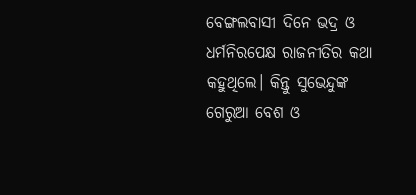ବେଙ୍ଗଲବାସୀ ଦିନେ ଭଦ୍ର ଓ ଧର୍ମନିରପେକ୍ଷ ରାଜନୀତିର କଥା କହୁଥିଲେ। କିନ୍ତୁ ସୁଭେନ୍ଦୁଙ୍କ ଗେରୁଆ ବେଶ ଓ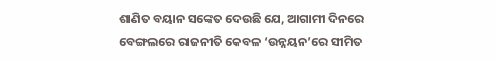ଶାଣିତ ବୟାନ ସଙ୍କେତ ଦେଉଛି ଯେ, ଆଗାମୀ ଦିନରେ ବେଙ୍ଗଲରେ ରାଜନୀତି କେବଳ ‘ଉନ୍ନୟନ’ରେ ସୀମିତ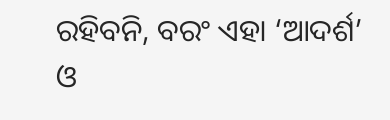ରହିବନି, ବରଂ ଏହା ‘ଆଦର୍ଶ’ ଓ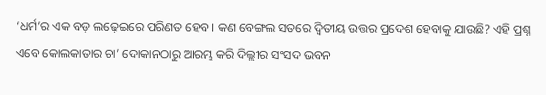‘ଧର୍ମ’ର ଏକ ବଡ଼ ଲଢ଼େଇରେ ପରିଣତ ହେବ। କଣ ବେଙ୍ଗଲ ସତରେ ଦ୍ୱିତୀୟ ଉତ୍ତର ପ୍ରଦେଶ ହେବାକୁ ଯାଉଛି? ଏହି ପ୍ରଶ୍ନ ଏବେ କୋଲକାତାର ଚା’ ଦୋକାନଠାରୁ ଆରମ୍ଭ କରି ଦିଲ୍ଲୀର ସଂସଦ ଭବନ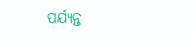ପର୍ଯ୍ୟନ୍ତ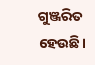ଗୁଞ୍ଜରିତ ହେଉଛି।